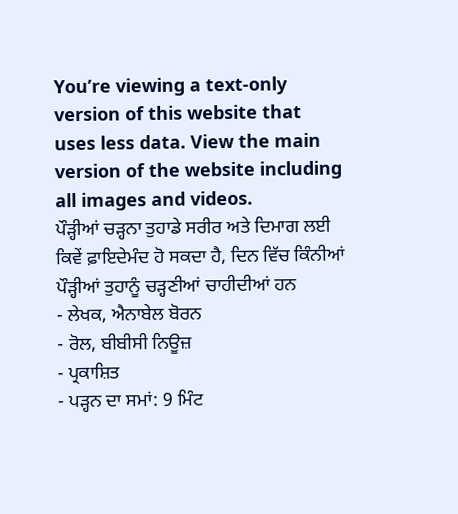You’re viewing a text-only version of this website that uses less data. View the main version of the website including all images and videos.
ਪੌੜ੍ਹੀਆਂ ਚੜ੍ਹਨਾ ਤੁਹਾਡੇ ਸਰੀਰ ਅਤੇ ਦਿਮਾਗ ਲਈ ਕਿਵੇਂ ਫ਼ਾਇਦੇਮੰਦ ਹੋ ਸਕਦਾ ਹੈ, ਦਿਨ ਵਿੱਚ ਕਿੰਨੀਆਂ ਪੌੜ੍ਹੀਆਂ ਤੁਹਾਨੂੰ ਚੜ੍ਹਣੀਆਂ ਚਾਹੀਦੀਆਂ ਹਨ
- ਲੇਖਕ, ਐਨਾਬੇਲ ਬੋਰਨ
- ਰੋਲ, ਬੀਬੀਸੀ ਨਿਊਜ਼
- ਪ੍ਰਕਾਸ਼ਿਤ
- ਪੜ੍ਹਨ ਦਾ ਸਮਾਂ: 9 ਮਿੰਟ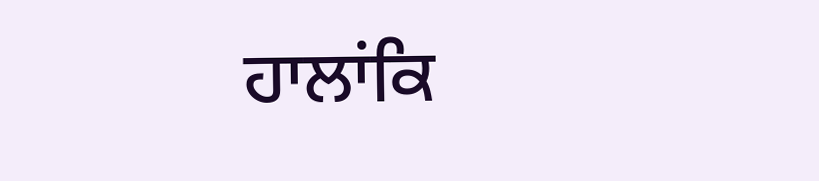ਹਾਲਾਂਕਿ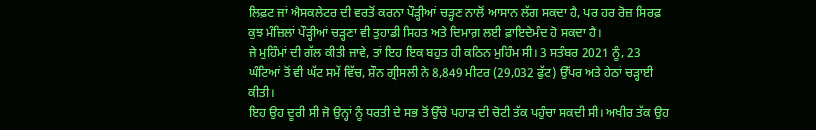ਲਿਫ਼ਟ ਜਾਂ ਐਸਕਲੇਟਰ ਦੀ ਵਰਤੋਂ ਕਰਨਾ ਪੌੜ੍ਹੀਆਂ ਚੜ੍ਹਣ ਨਾਲੋਂ ਆਸਾਨ ਲੱਗ ਸਕਦਾ ਹੈ, ਪਰ ਹਰ ਰੋਜ਼ ਸਿਰਫ਼ ਕੁਝ ਮੰਜ਼ਿਲਾਂ ਪੌੜ੍ਹੀਆਂ ਚੜ੍ਹਣਾ ਵੀ ਤੁਹਾਡੀ ਸਿਹਤ ਅਤੇ ਦਿਮਾਗ਼ ਲਈ ਫ਼ਾਇਦੇਮੰਦ ਹੋ ਸਕਦਾ ਹੈ।
ਜੇ ਮੁਹਿੰਮਾਂ ਦੀ ਗੱਲ ਕੀਤੀ ਜਾਵੇ, ਤਾਂ ਇਹ ਇਕ ਬਹੁਤ ਹੀ ਕਠਿਨ ਮੁਹਿੰਮ ਸੀ। 3 ਸਤੰਬਰ 2021 ਨੂੰ, 23 ਘੰਟਿਆਂ ਤੋਂ ਵੀ ਘੱਟ ਸਮੇਂ ਵਿੱਚ, ਸ਼ੌਨ ਗ੍ਰੀਸਲੀ ਨੇ 8,849 ਮੀਟਰ (29,032 ਫੁੱਟ) ਉੱਪਰ ਅਤੇ ਹੇਠਾਂ ਚੜ੍ਹਾਈ ਕੀਤੀ।
ਇਹ ਉਹ ਦੂਰੀ ਸੀ ਜੋ ਉਨ੍ਹਾਂ ਨੂੰ ਧਰਤੀ ਦੇ ਸਭ ਤੋਂ ਉੱਚੇ ਪਹਾੜ ਦੀ ਚੋਟੀ ਤੱਕ ਪਹੁੰਚਾ ਸਕਦੀ ਸੀ। ਅਖੀਰ ਤੱਕ ਉਹ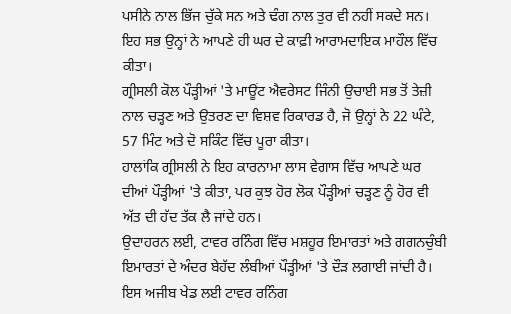ਪਸੀਨੇ ਨਾਲ ਭਿੱਜ ਚੁੱਕੇ ਸਨ ਅਤੇ ਢੰਗ ਨਾਲ ਤੁਰ ਵੀ ਨਹੀਂ ਸਕਦੇ ਸਨ। ਇਹ ਸਭ ਉਨ੍ਹਾਂ ਨੇ ਆਪਣੇ ਹੀ ਘਰ ਦੇ ਕਾਫ਼ੀ ਆਰਾਮਦਾਇਕ ਮਾਹੌਲ ਵਿੱਚ ਕੀਤਾ।
ਗ੍ਰੀਸਲੀ ਕੋਲ ਪੌੜ੍ਹੀਆਂ 'ਤੇ ਮਾਊਂਟ ਐਵਰੇਸਟ ਜਿੰਨੀ ਉਚਾਈ ਸਭ ਤੋਂ ਤੇਜ਼ੀ ਨਾਲ ਚੜ੍ਹਣ ਅਤੇ ਉਤਰਣ ਦਾ ਵਿਸ਼ਵ ਰਿਕਾਰਡ ਹੈ, ਜੋ ਉਨ੍ਹਾਂ ਨੇ 22 ਘੰਟੇ, 57 ਮਿੰਟ ਅਤੇ ਦੋ ਸਕਿੰਟ ਵਿੱਚ ਪੂਰਾ ਕੀਤਾ।
ਹਾਲਾਂਕਿ ਗ੍ਰੀਸਲੀ ਨੇ ਇਹ ਕਾਰਨਾਮਾ ਲਾਸ ਵੇਗਾਸ ਵਿੱਚ ਆਪਣੇ ਘਰ ਦੀਆਂ ਪੌੜ੍ਹੀਆਂ 'ਤੇ ਕੀਤਾ, ਪਰ ਕੁਝ ਹੋਰ ਲੋਕ ਪੌੜ੍ਹੀਆਂ ਚੜ੍ਹਣ ਨੂੰ ਹੋਰ ਵੀ ਅੱਤ ਦੀ ਹੱਦ ਤੱਕ ਲੈ ਜਾਂਦੇ ਹਨ।
ਉਦਾਹਰਨ ਲਈ, ਟਾਵਰ ਰਨਿੰਗ ਵਿੱਚ ਮਸ਼ਹੂਰ ਇਮਾਰਤਾਂ ਅਤੇ ਗਗਨਚੁੰਬੀ ਇਮਾਰਤਾਂ ਦੇ ਅੰਦਰ ਬੇਹੱਦ ਲੰਬੀਆਂ ਪੌੜ੍ਹੀਆਂ 'ਤੇ ਦੌੜ ਲਗਾਈ ਜਾਂਦੀ ਹੈ। ਇਸ ਅਜੀਬ ਖੇਡ ਲਈ ਟਾਵਰ ਰਨਿੰਗ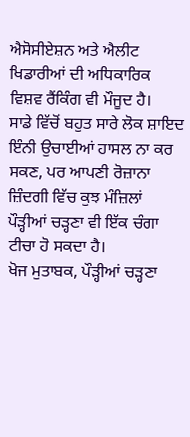ਐਸੋਸੀਏਸ਼ਨ ਅਤੇ ਐਲੀਟ ਖਿਡਾਰੀਆਂ ਦੀ ਅਧਿਕਾਰਿਕ ਵਿਸ਼ਵ ਰੈਂਕਿੰਗ ਵੀ ਮੌਜੂਦ ਹੈ।
ਸਾਡੇ ਵਿੱਚੋਂ ਬਹੁਤ ਸਾਰੇ ਲੋਕ ਸ਼ਾਇਦ ਇੰਨੀ ਉਚਾਈਆਂ ਹਾਸਲ ਨਾ ਕਰ ਸਕਣ, ਪਰ ਆਪਣੀ ਰੋਜ਼ਾਨਾ ਜ਼ਿੰਦਗੀ ਵਿੱਚ ਕੁਝ ਮੰਜ਼ਿਲਾਂ ਪੌੜ੍ਹੀਆਂ ਚੜ੍ਹਣਾ ਵੀ ਇੱਕ ਚੰਗਾ ਟੀਚਾ ਹੋ ਸਕਦਾ ਹੈ।
ਖੋਜ ਮੁਤਾਬਕ, ਪੌੜ੍ਹੀਆਂ ਚੜ੍ਹਣਾ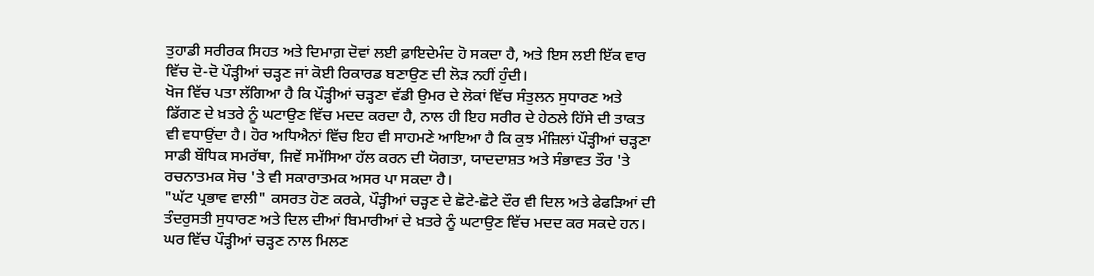ਤੁਹਾਡੀ ਸਰੀਰਕ ਸਿਹਤ ਅਤੇ ਦਿਮਾਗ਼ ਦੋਵਾਂ ਲਈ ਫ਼ਾਇਦੇਮੰਦ ਹੋ ਸਕਦਾ ਹੈ, ਅਤੇ ਇਸ ਲਈ ਇੱਕ ਵਾਰ ਵਿੱਚ ਦੋ-ਦੋ ਪੌੜ੍ਹੀਆਂ ਚੜ੍ਹਣ ਜਾਂ ਕੋਈ ਰਿਕਾਰਡ ਬਣਾਉਣ ਦੀ ਲੋੜ ਨਹੀਂ ਹੁੰਦੀ।
ਖੋਜ ਵਿੱਚ ਪਤਾ ਲੱਗਿਆ ਹੈ ਕਿ ਪੌੜ੍ਹੀਆਂ ਚੜ੍ਹਣਾ ਵੱਡੀ ਉਮਰ ਦੇ ਲੋਕਾਂ ਵਿੱਚ ਸੰਤੁਲਨ ਸੁਧਾਰਣ ਅਤੇ ਡਿੱਗਣ ਦੇ ਖ਼ਤਰੇ ਨੂੰ ਘਟਾਉਣ ਵਿੱਚ ਮਦਦ ਕਰਦਾ ਹੈ, ਨਾਲ ਹੀ ਇਹ ਸਰੀਰ ਦੇ ਹੇਠਲੇ ਹਿੱਸੇ ਦੀ ਤਾਕਤ ਵੀ ਵਧਾਉਂਦਾ ਹੈ। ਹੋਰ ਅਧਿਐਨਾਂ ਵਿੱਚ ਇਹ ਵੀ ਸਾਹਮਣੇ ਆਇਆ ਹੈ ਕਿ ਕੁਝ ਮੰਜ਼ਿਲਾਂ ਪੌੜ੍ਹੀਆਂ ਚੜ੍ਹਣਾ ਸਾਡੀ ਬੌਧਿਕ ਸਮਰੱਥਾ, ਜਿਵੇਂ ਸਮੱਸਿਆ ਹੱਲ ਕਰਨ ਦੀ ਯੋਗਤਾ, ਯਾਦਦਾਸ਼ਤ ਅਤੇ ਸੰਭਾਵਤ ਤੌਰ 'ਤੇ ਰਚਨਾਤਮਕ ਸੋਚ 'ਤੇ ਵੀ ਸਕਾਰਾਤਮਕ ਅਸਰ ਪਾ ਸਕਦਾ ਹੈ।
"ਘੱਟ ਪ੍ਰਭਾਵ ਵਾਲੀ" ਕਸਰਤ ਹੋਣ ਕਰਕੇ, ਪੌੜ੍ਹੀਆਂ ਚੜ੍ਹਣ ਦੇ ਛੋਟੇ-ਛੋਟੇ ਦੌਰ ਵੀ ਦਿਲ ਅਤੇ ਫੇਫੜਿਆਂ ਦੀ ਤੰਦਰੁਸਤੀ ਸੁਧਾਰਣ ਅਤੇ ਦਿਲ ਦੀਆਂ ਬਿਮਾਰੀਆਂ ਦੇ ਖ਼ਤਰੇ ਨੂੰ ਘਟਾਉਣ ਵਿੱਚ ਮਦਦ ਕਰ ਸਕਦੇ ਹਨ। ਘਰ ਵਿੱਚ ਪੌੜ੍ਹੀਆਂ ਚੜ੍ਹਣ ਨਾਲ ਮਿਲਣ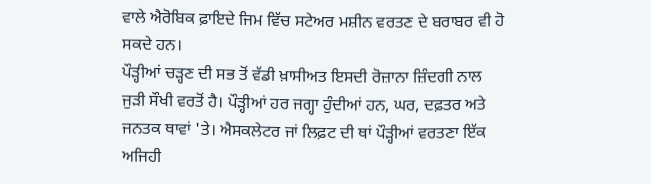ਵਾਲੇ ਐਰੋਬਿਕ ਫ਼ਾਇਦੇ ਜਿਮ ਵਿੱਚ ਸਟੇਅਰ ਮਸ਼ੀਨ ਵਰਤਣ ਦੇ ਬਰਾਬਰ ਵੀ ਹੋ ਸਕਦੇ ਹਨ।
ਪੌੜ੍ਹੀਆਂ ਚੜ੍ਹਣ ਦੀ ਸਭ ਤੋਂ ਵੱਡੀ ਖ਼ਾਸੀਅਤ ਇਸਦੀ ਰੋਜ਼ਾਨਾ ਜ਼ਿੰਦਗੀ ਨਾਲ ਜੁੜੀ ਸੌਖੀ ਵਰਤੋਂ ਹੈ। ਪੌੜ੍ਹੀਆਂ ਹਰ ਜਗ੍ਹਾ ਹੁੰਦੀਆਂ ਹਨ, ਘਰ, ਦਫ਼ਤਰ ਅਤੇ ਜਨਤਕ ਥਾਵਾਂ 'ਤੇ। ਐਸਕਲੇਟਰ ਜਾਂ ਲਿਫ਼ਟ ਦੀ ਥਾਂ ਪੌੜ੍ਹੀਆਂ ਵਰਤਣਾ ਇੱਕ ਅਜਿਹੀ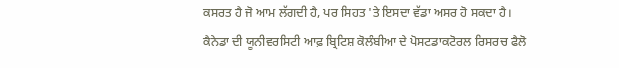ਕਸਰਤ ਹੈ ਜੋ ਆਮ ਲੱਗਦੀ ਹੈ, ਪਰ ਸਿਹਤ 'ਤੇ ਇਸਦਾ ਵੱਡਾ ਅਸਰ ਹੋ ਸਕਦਾ ਹੈ।
ਕੈਨੇਡਾ ਦੀ ਯੂਨੀਵਰਸਿਟੀ ਆਫ਼ ਬ੍ਰਿਟਿਸ਼ ਕੋਲੰਬੀਆ ਦੇ ਪੋਸਟਡਾਕਟੋਰਲ ਰਿਸਰਚ ਫੈਲੋ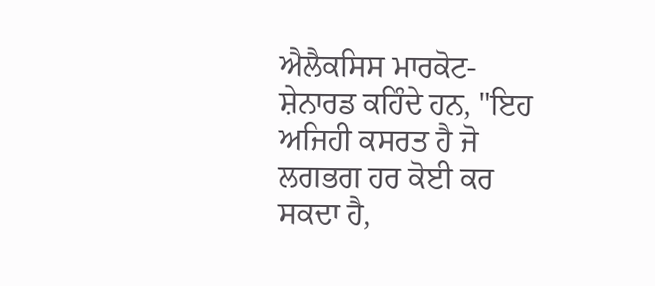ਐਲੈਕਸਿਸ ਮਾਰਕੋਟ-ਸ਼ੇਨਾਰਡ ਕਹਿੰਦੇ ਹਨ, "ਇਹ ਅਜਿਹੀ ਕਸਰਤ ਹੈ ਜੋ ਲਗਭਗ ਹਰ ਕੋਈ ਕਰ ਸਕਦਾ ਹੈ,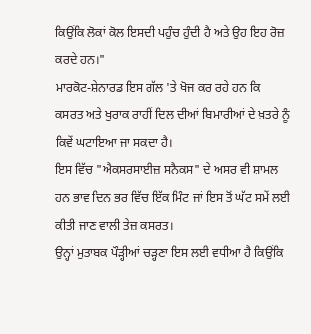ਕਿਉਂਕਿ ਲੋਕਾਂ ਕੋਲ ਇਸਦੀ ਪਹੁੰਚ ਹੁੰਦੀ ਹੈ ਅਤੇ ਉਹ ਇਹ ਰੋਜ਼ ਕਰਦੇ ਹਨ।"
ਮਾਰਕੋਟ-ਸ਼ੇਨਾਰਡ ਇਸ ਗੱਲ 'ਤੇ ਖੋਜ ਕਰ ਰਹੇ ਹਨ ਕਿ ਕਸਰਤ ਅਤੇ ਖੁਰਾਕ ਰਾਹੀਂ ਦਿਲ ਦੀਆਂ ਬਿਮਾਰੀਆਂ ਦੇ ਖ਼ਤਰੇ ਨੂੰ ਕਿਵੇਂ ਘਟਾਇਆ ਜਾ ਸਕਦਾ ਹੈ।
ਇਸ ਵਿੱਚ "ਐਕਸਰਸਾਈਜ਼ ਸਨੈਕਸ" ਦੇ ਅਸਰ ਵੀ ਸ਼ਾਮਲ ਹਨ ਭਾਵ ਦਿਨ ਭਰ ਵਿੱਚ ਇੱਕ ਮਿੰਟ ਜਾਂ ਇਸ ਤੋਂ ਘੱਟ ਸਮੇਂ ਲਈ ਕੀਤੀ ਜਾਣ ਵਾਲੀ ਤੇਜ਼ ਕਸਰਤ।
ਉਨ੍ਹਾਂ ਮੁਤਾਬਕ ਪੌੜ੍ਹੀਆਂ ਚੜ੍ਹਣਾ ਇਸ ਲਈ ਵਧੀਆ ਹੈ ਕਿਉਂਕਿ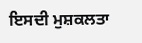ਇਸਦੀ ਮੁਸ਼ਕਲਤਾ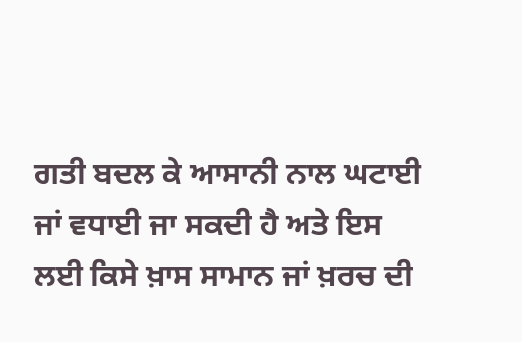ਗਤੀ ਬਦਲ ਕੇ ਆਸਾਨੀ ਨਾਲ ਘਟਾਈ ਜਾਂ ਵਧਾਈ ਜਾ ਸਕਦੀ ਹੈ ਅਤੇ ਇਸ ਲਈ ਕਿਸੇ ਖ਼ਾਸ ਸਾਮਾਨ ਜਾਂ ਖ਼ਰਚ ਦੀ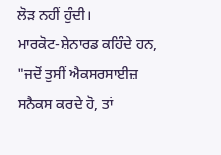ਲੋੜ ਨਹੀਂ ਹੁੰਦੀ।
ਮਾਰਕੋਟ-ਸ਼ੇਨਾਰਡ ਕਹਿੰਦੇ ਹਨ, "ਜਦੋਂ ਤੁਸੀਂ ਐਕਸਰਸਾਈਜ਼ ਸਨੈਕਸ ਕਰਦੇ ਹੋ, ਤਾਂ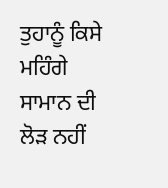ਤੁਹਾਨੂੰ ਕਿਸੇ ਮਹਿੰਗੇ ਸਾਮਾਨ ਦੀ ਲੋੜ ਨਹੀਂ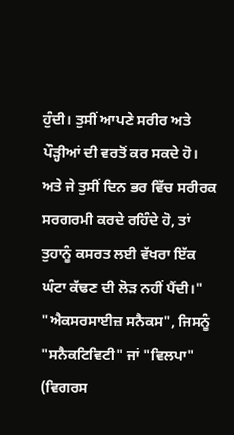ਹੁੰਦੀ। ਤੁਸੀਂ ਆਪਣੇ ਸਰੀਰ ਅਤੇ ਪੌੜ੍ਹੀਆਂ ਦੀ ਵਰਤੋਂ ਕਰ ਸਕਦੇ ਹੋ। ਅਤੇ ਜੇ ਤੁਸੀਂ ਦਿਨ ਭਰ ਵਿੱਚ ਸਰੀਰਕ ਸਰਗਰਮੀ ਕਰਦੇ ਰਹਿੰਦੇ ਹੋ, ਤਾਂ ਤੁਹਾਨੂੰ ਕਸਰਤ ਲਈ ਵੱਖਰਾ ਇੱਕ ਘੰਟਾ ਕੱਢਣ ਦੀ ਲੋੜ ਨਹੀਂ ਪੈਂਦੀ।"
"ਐਕਸਰਸਾਈਜ਼ ਸਨੈਕਸ", ਜਿਸਨੂੰ "ਸਨੈਕਟਿਵਿਟੀ" ਜਾਂ "ਵਿਲਪਾ" (ਵਿਗਰਸ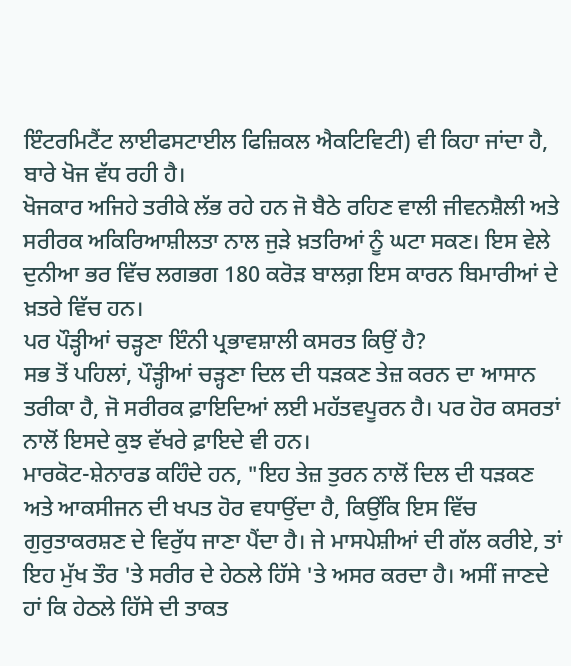ਇੰਟਰਮਿਟੈਂਟ ਲਾਈਫਸਟਾਈਲ ਫਿਜ਼ਿਕਲ ਐਕਟਿਵਿਟੀ) ਵੀ ਕਿਹਾ ਜਾਂਦਾ ਹੈ, ਬਾਰੇ ਖੋਜ ਵੱਧ ਰਹੀ ਹੈ।
ਖੋਜਕਾਰ ਅਜਿਹੇ ਤਰੀਕੇ ਲੱਭ ਰਹੇ ਹਨ ਜੋ ਬੈਠੇ ਰਹਿਣ ਵਾਲੀ ਜੀਵਨਸ਼ੈਲੀ ਅਤੇ ਸਰੀਰਕ ਅਕਿਰਿਆਸ਼ੀਲਤਾ ਨਾਲ ਜੁੜੇ ਖ਼ਤਰਿਆਂ ਨੂੰ ਘਟਾ ਸਕਣ। ਇਸ ਵੇਲੇ ਦੁਨੀਆ ਭਰ ਵਿੱਚ ਲਗਭਗ 180 ਕਰੋੜ ਬਾਲਗ਼ ਇਸ ਕਾਰਨ ਬਿਮਾਰੀਆਂ ਦੇ ਖ਼ਤਰੇ ਵਿੱਚ ਹਨ।
ਪਰ ਪੌੜ੍ਹੀਆਂ ਚੜ੍ਹਣਾ ਇੰਨੀ ਪ੍ਰਭਾਵਸ਼ਾਲੀ ਕਸਰਤ ਕਿਉਂ ਹੈ?
ਸਭ ਤੋਂ ਪਹਿਲਾਂ, ਪੌੜ੍ਹੀਆਂ ਚੜ੍ਹਣਾ ਦਿਲ ਦੀ ਧੜਕਣ ਤੇਜ਼ ਕਰਨ ਦਾ ਆਸਾਨ ਤਰੀਕਾ ਹੈ, ਜੋ ਸਰੀਰਕ ਫ਼ਾਇਦਿਆਂ ਲਈ ਮਹੱਤਵਪੂਰਨ ਹੈ। ਪਰ ਹੋਰ ਕਸਰਤਾਂ ਨਾਲੋਂ ਇਸਦੇ ਕੁਝ ਵੱਖਰੇ ਫ਼ਾਇਦੇ ਵੀ ਹਨ।
ਮਾਰਕੋਟ-ਸ਼ੇਨਾਰਡ ਕਹਿੰਦੇ ਹਨ, "ਇਹ ਤੇਜ਼ ਤੁਰਨ ਨਾਲੋਂ ਦਿਲ ਦੀ ਧੜਕਣ ਅਤੇ ਆਕਸੀਜਨ ਦੀ ਖਪਤ ਹੋਰ ਵਧਾਉਂਦਾ ਹੈ, ਕਿਉਂਕਿ ਇਸ ਵਿੱਚ ਗੁਰੁਤਾਕਰਸ਼ਣ ਦੇ ਵਿਰੁੱਧ ਜਾਣਾ ਪੈਂਦਾ ਹੈ। ਜੇ ਮਾਸਪੇਸ਼ੀਆਂ ਦੀ ਗੱਲ ਕਰੀਏ, ਤਾਂ ਇਹ ਮੁੱਖ ਤੌਰ 'ਤੇ ਸਰੀਰ ਦੇ ਹੇਠਲੇ ਹਿੱਸੇ 'ਤੇ ਅਸਰ ਕਰਦਾ ਹੈ। ਅਸੀਂ ਜਾਣਦੇ ਹਾਂ ਕਿ ਹੇਠਲੇ ਹਿੱਸੇ ਦੀ ਤਾਕਤ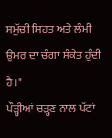ਸਮੁੱਚੀ ਸਿਹਤ ਅਤੇ ਲੰਮੀ ਉਮਰ ਦਾ ਚੰਗਾ ਸੰਕੇਤ ਹੁੰਦੀ ਹੈ।"
ਪੌੜ੍ਹੀਆਂ ਚੜ੍ਹਣ ਨਾਲ ਪੱਟਾਂ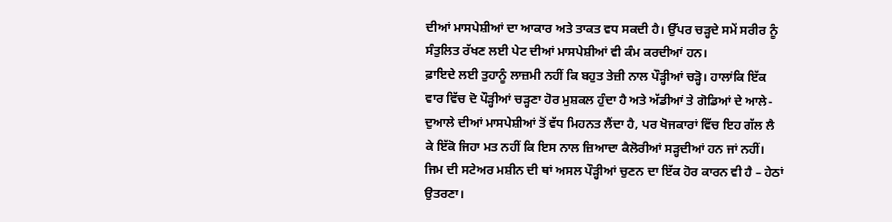ਦੀਆਂ ਮਾਸਪੇਸ਼ੀਆਂ ਦਾ ਆਕਾਰ ਅਤੇ ਤਾਕਤ ਵਧ ਸਕਦੀ ਹੈ। ਉੱਪਰ ਚੜ੍ਹਦੇ ਸਮੇਂ ਸਰੀਰ ਨੂੰ ਸੰਤੁਲਿਤ ਰੱਖਣ ਲਈ ਪੇਟ ਦੀਆਂ ਮਾਸਪੇਸ਼ੀਆਂ ਵੀ ਕੰਮ ਕਰਦੀਆਂ ਹਨ।
ਫ਼ਾਇਦੇ ਲਈ ਤੁਹਾਨੂੰ ਲਾਜ਼ਮੀ ਨਹੀਂ ਕਿ ਬਹੁਤ ਤੇਜ਼ੀ ਨਾਲ ਪੌੜ੍ਹੀਆਂ ਚੜ੍ਹੋ। ਹਾਲਾਂਕਿ ਇੱਕ ਵਾਰ ਵਿੱਚ ਦੋ ਪੌੜ੍ਹੀਆਂ ਚੜ੍ਹਣਾ ਹੋਰ ਮੁਸ਼ਕਲ ਹੁੰਦਾ ਹੈ ਅਤੇ ਅੱਡੀਆਂ ਤੇ ਗੋਡਿਆਂ ਦੇ ਆਲੇ-ਦੁਆਲੇ ਦੀਆਂ ਮਾਸਪੇਸ਼ੀਆਂ ਤੋਂ ਵੱਧ ਮਿਹਨਤ ਲੈਂਦਾ ਹੈ, ਪਰ ਖੋਜਕਾਰਾਂ ਵਿੱਚ ਇਹ ਗੱਲ ਲੈ ਕੇ ਇੱਕੋ ਜਿਹਾ ਮਤ ਨਹੀਂ ਕਿ ਇਸ ਨਾਲ ਜ਼ਿਆਦਾ ਕੈਲੋਰੀਆਂ ਸੜ੍ਹਦੀਆਂ ਹਨ ਜਾਂ ਨਹੀਂ।
ਜਿਮ ਦੀ ਸਟੇਅਰ ਮਸ਼ੀਨ ਦੀ ਥਾਂ ਅਸਲ ਪੌੜ੍ਹੀਆਂ ਚੁਣਨ ਦਾ ਇੱਕ ਹੋਰ ਕਾਰਨ ਵੀ ਹੈ – ਹੇਠਾਂ ਉਤਰਣਾ।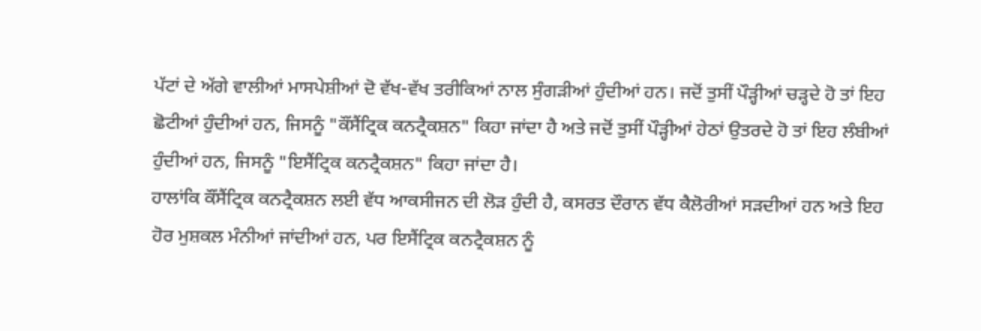ਪੱਟਾਂ ਦੇ ਅੱਗੇ ਵਾਲੀਆਂ ਮਾਸਪੇਸ਼ੀਆਂ ਦੋ ਵੱਖ-ਵੱਖ ਤਰੀਕਿਆਂ ਨਾਲ ਸੁੰਗੜੀਆਂ ਹੁੰਦੀਆਂ ਹਨ। ਜਦੋਂ ਤੁਸੀਂ ਪੌੜ੍ਹੀਆਂ ਚੜ੍ਹਦੇ ਹੋ ਤਾਂ ਇਹ ਛੋਟੀਆਂ ਹੁੰਦੀਆਂ ਹਨ, ਜਿਸਨੂੰ "ਕੌਂਸੈਂਟ੍ਰਿਕ ਕਨਟ੍ਰੈਕਸ਼ਨ" ਕਿਹਾ ਜਾਂਦਾ ਹੈ ਅਤੇ ਜਦੋਂ ਤੁਸੀਂ ਪੌੜ੍ਹੀਆਂ ਹੇਠਾਂ ਉਤਰਦੇ ਹੋ ਤਾਂ ਇਹ ਲੰਬੀਆਂ ਹੁੰਦੀਆਂ ਹਨ, ਜਿਸਨੂੰ "ਇਸੈਂਟ੍ਰਿਕ ਕਨਟ੍ਰੈਕਸ਼ਨ" ਕਿਹਾ ਜਾਂਦਾ ਹੈ।
ਹਾਲਾਂਕਿ ਕੌਂਸੈਂਟ੍ਰਿਕ ਕਨਟ੍ਰੈਕਸ਼ਨ ਲਈ ਵੱਧ ਆਕਸੀਜਨ ਦੀ ਲੋੜ ਹੁੰਦੀ ਹੈ, ਕਸਰਤ ਦੌਰਾਨ ਵੱਧ ਕੈਲੋਰੀਆਂ ਸੜਦੀਆਂ ਹਨ ਅਤੇ ਇਹ ਹੋਰ ਮੁਸ਼ਕਲ ਮੰਨੀਆਂ ਜਾਂਦੀਆਂ ਹਨ, ਪਰ ਇਸੈਂਟ੍ਰਿਕ ਕਨਟ੍ਰੈਕਸ਼ਨ ਨੂੰ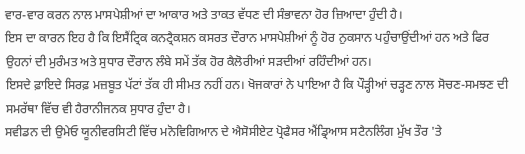ਵਾਰ-ਵਾਰ ਕਰਨ ਨਾਲ ਮਾਸਪੇਸ਼ੀਆਂ ਦਾ ਆਕਾਰ ਅਤੇ ਤਾਕਤ ਵੱਧਣ ਦੀ ਸੰਭਾਵਨਾ ਹੋਰ ਜ਼ਿਆਦਾ ਹੁੰਦੀ ਹੈ।
ਇਸ ਦਾ ਕਾਰਨ ਇਹ ਹੈ ਕਿ ਇਸੈਂਟ੍ਰਿਕ ਕਨਟ੍ਰੈਕਸ਼ਨ ਕਸਰਤ ਦੌਰਾਨ ਮਾਸਪੇਸ਼ੀਆਂ ਨੂੰ ਹੋਰ ਨੁਕਸਾਨ ਪਹੁੰਚਾਉਂਦੀਆਂ ਹਨ ਅਤੇ ਫਿਰ ਉਹਨਾਂ ਦੀ ਮੁਰੰਮਤ ਅਤੇ ਸੁਧਾਰ ਦੌਰਾਨ ਲੰਬੇ ਸਮੇਂ ਤੱਕ ਹੋਰ ਕੈਲੋਰੀਆਂ ਸੜਦੀਆਂ ਰਹਿੰਦੀਆਂ ਹਨ।
ਇਸਦੇ ਫ਼ਾਇਦੇ ਸਿਰਫ਼ ਮਜ਼ਬੂਤ ਪੱਟਾਂ ਤੱਕ ਹੀ ਸੀਮਤ ਨਹੀਂ ਹਨ। ਖੋਜਕਾਰਾਂ ਨੇ ਪਾਇਆ ਹੈ ਕਿ ਪੌੜ੍ਹੀਆਂ ਚੜ੍ਹਣ ਨਾਲ ਸੋਚਣ-ਸਮਝਣ ਦੀ ਸਮਰੱਥਾ ਵਿੱਚ ਵੀ ਹੈਰਾਨੀਜਨਕ ਸੁਧਾਰ ਹੁੰਦਾ ਹੈ।
ਸਵੀਡਨ ਦੀ ਉਮੇਓ ਯੂਨੀਵਰਸਿਟੀ ਵਿੱਚ ਮਨੋਵਿਗਿਆਨ ਦੇ ਐਸੋਸੀਏਟ ਪ੍ਰੋਫੈਸਰ ਐਂਡ੍ਰਿਆਸ ਸਟੈਨਲਿੰਗ ਮੁੱਖ ਤੌਰ 'ਤੇ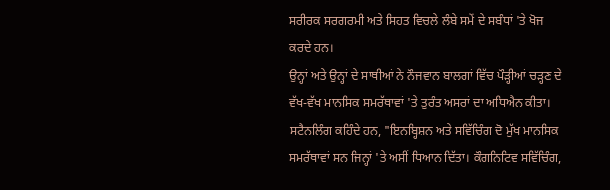ਸਰੀਰਕ ਸਰਗਰਮੀ ਅਤੇ ਸਿਹਤ ਵਿਚਲੇ ਲੰਬੇ ਸਮੇਂ ਦੇ ਸਬੰਧਾਂ 'ਤੇ ਖੋਜ ਕਰਦੇ ਹਨ।
ਉਨ੍ਹਾਂ ਅਤੇ ਉਨ੍ਹਾਂ ਦੇ ਸਾਥੀਆਂ ਨੇ ਨੌਜਵਾਨ ਬਾਲਗਾਂ ਵਿੱਚ ਪੌੜ੍ਹੀਆਂ ਚੜ੍ਹਣ ਦੇ ਵੱਖ-ਵੱਖ ਮਾਨਸਿਕ ਸਮਰੱਥਾਵਾਂ 'ਤੇ ਤੁਰੰਤ ਅਸਰਾਂ ਦਾ ਅਧਿਐਨ ਕੀਤਾ।
ਸਟੈਨਲਿੰਗ ਕਹਿੰਦੇ ਹਨ, "ਇਨਬ੍ਹਿਸ਼ਨ ਅਤੇ ਸਵਿੱਚਿੰਗ ਦੋ ਮੁੱਖ ਮਾਨਸਿਕ ਸਮਰੱਥਾਵਾਂ ਸਨ ਜਿਨ੍ਹਾਂ 'ਤੇ ਅਸੀਂ ਧਿਆਨ ਦਿੱਤਾ। ਕੌਗਨਿਟਿਵ ਸਵਿੱਚਿੰਗ,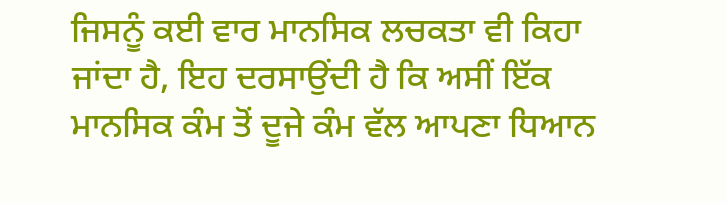ਜਿਸਨੂੰ ਕਈ ਵਾਰ ਮਾਨਸਿਕ ਲਚਕਤਾ ਵੀ ਕਿਹਾ ਜਾਂਦਾ ਹੈ, ਇਹ ਦਰਸਾਉਂਦੀ ਹੈ ਕਿ ਅਸੀਂ ਇੱਕ ਮਾਨਸਿਕ ਕੰਮ ਤੋਂ ਦੂਜੇ ਕੰਮ ਵੱਲ ਆਪਣਾ ਧਿਆਨ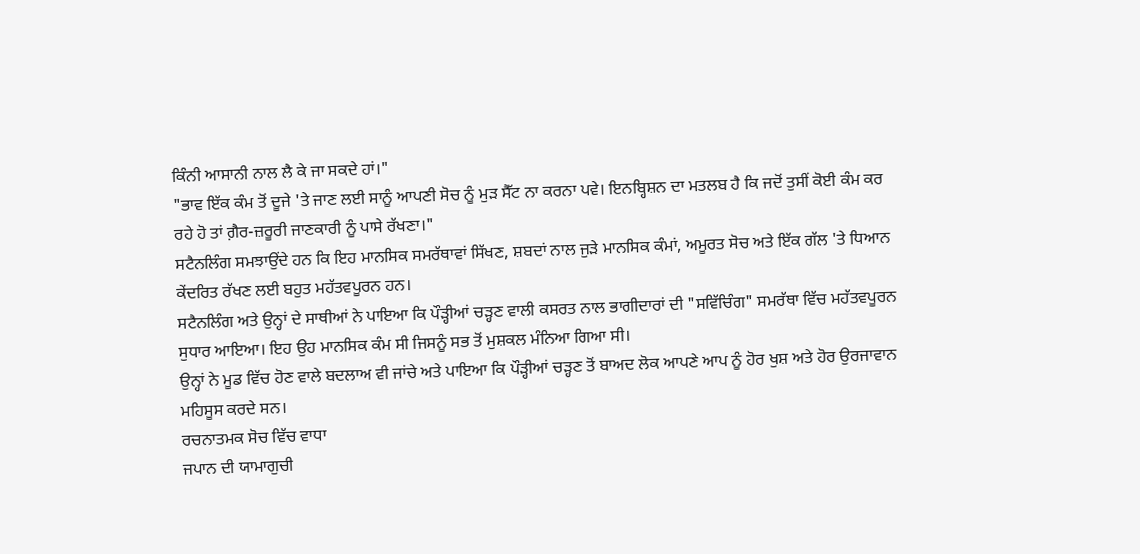ਕਿੰਨੀ ਆਸਾਨੀ ਨਾਲ ਲੈ ਕੇ ਜਾ ਸਕਦੇ ਹਾਂ।"
"ਭਾਵ ਇੱਕ ਕੰਮ ਤੋਂ ਦੂਜੇ 'ਤੇ ਜਾਣ ਲਈ ਸਾਨੂੰ ਆਪਣੀ ਸੋਚ ਨੂੰ ਮੁੜ ਸੈੱਟ ਨਾ ਕਰਨਾ ਪਵੇ। ਇਨਬ੍ਹਿਸ਼ਨ ਦਾ ਮਤਲਬ ਹੈ ਕਿ ਜਦੋਂ ਤੁਸੀਂ ਕੋਈ ਕੰਮ ਕਰ ਰਹੇ ਹੋ ਤਾਂ ਗ਼ੈਰ-ਜ਼ਰੂਰੀ ਜਾਣਕਾਰੀ ਨੂੰ ਪਾਸੇ ਰੱਖਣਾ।"
ਸਟੈਨਲਿੰਗ ਸਮਝਾਉਂਦੇ ਹਨ ਕਿ ਇਹ ਮਾਨਸਿਕ ਸਮਰੱਥਾਵਾਂ ਸਿੱਖਣ, ਸ਼ਬਦਾਂ ਨਾਲ ਜੁੜੇ ਮਾਨਸਿਕ ਕੰਮਾਂ, ਅਮੂਰਤ ਸੋਚ ਅਤੇ ਇੱਕ ਗੱਲ 'ਤੇ ਧਿਆਨ ਕੇਂਦਰਿਤ ਰੱਖਣ ਲਈ ਬਹੁਤ ਮਹੱਤਵਪੂਰਨ ਹਨ।
ਸਟੈਨਲਿੰਗ ਅਤੇ ਉਨ੍ਹਾਂ ਦੇ ਸਾਥੀਆਂ ਨੇ ਪਾਇਆ ਕਿ ਪੌੜ੍ਹੀਆਂ ਚੜ੍ਹਣ ਵਾਲੀ ਕਸਰਤ ਨਾਲ ਭਾਗੀਦਾਰਾਂ ਦੀ "ਸਵਿੱਚਿੰਗ" ਸਮਰੱਥਾ ਵਿੱਚ ਮਹੱਤਵਪੂਰਨ ਸੁਧਾਰ ਆਇਆ। ਇਹ ਉਹ ਮਾਨਸਿਕ ਕੰਮ ਸੀ ਜਿਸਨੂੰ ਸਭ ਤੋਂ ਮੁਸ਼ਕਲ ਮੰਨਿਆ ਗਿਆ ਸੀ।
ਉਨ੍ਹਾਂ ਨੇ ਮੂਡ ਵਿੱਚ ਹੋਣ ਵਾਲੇ ਬਦਲਾਅ ਵੀ ਜਾਂਚੇ ਅਤੇ ਪਾਇਆ ਕਿ ਪੌੜ੍ਹੀਆਂ ਚੜ੍ਹਣ ਤੋਂ ਬਾਅਦ ਲੋਕ ਆਪਣੇ ਆਪ ਨੂੰ ਹੋਰ ਖੁਸ਼ ਅਤੇ ਹੋਰ ਉਰਜਾਵਾਨ ਮਹਿਸੂਸ ਕਰਦੇ ਸਨ।
ਰਚਨਾਤਮਕ ਸੋਚ ਵਿੱਚ ਵਾਧਾ
ਜਪਾਨ ਦੀ ਯਾਮਾਗੁਚੀ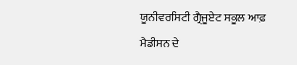ਯੂਨੀਵਰਸਿਟੀ ਗ੍ਰੈਜੂਏਟ ਸਕੂਲ ਆਫ਼ ਮੈਡੀਸਨ ਦੇ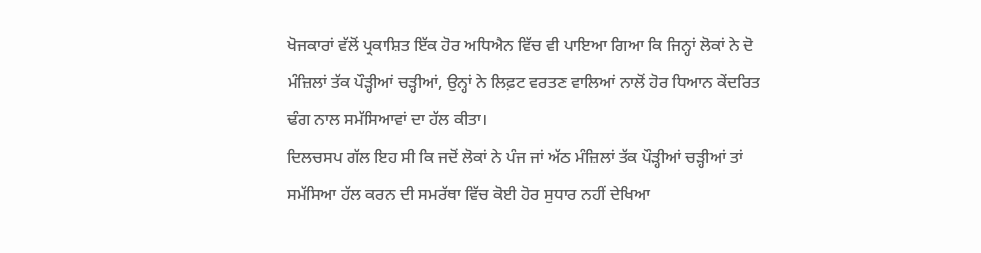ਖੋਜਕਾਰਾਂ ਵੱਲੋਂ ਪ੍ਰਕਾਸ਼ਿਤ ਇੱਕ ਹੋਰ ਅਧਿਐਨ ਵਿੱਚ ਵੀ ਪਾਇਆ ਗਿਆ ਕਿ ਜਿਨ੍ਹਾਂ ਲੋਕਾਂ ਨੇ ਦੋ ਮੰਜ਼ਿਲਾਂ ਤੱਕ ਪੌੜ੍ਹੀਆਂ ਚੜ੍ਹੀਆਂ, ਉਨ੍ਹਾਂ ਨੇ ਲਿਫ਼ਟ ਵਰਤਣ ਵਾਲਿਆਂ ਨਾਲੋਂ ਹੋਰ ਧਿਆਨ ਕੇਂਦਰਿਤ ਢੰਗ ਨਾਲ ਸਮੱਸਿਆਵਾਂ ਦਾ ਹੱਲ ਕੀਤਾ।
ਦਿਲਚਸਪ ਗੱਲ ਇਹ ਸੀ ਕਿ ਜਦੋਂ ਲੋਕਾਂ ਨੇ ਪੰਜ ਜਾਂ ਅੱਠ ਮੰਜ਼ਿਲਾਂ ਤੱਕ ਪੌੜ੍ਹੀਆਂ ਚੜ੍ਹੀਆਂ ਤਾਂ ਸਮੱਸਿਆ ਹੱਲ ਕਰਨ ਦੀ ਸਮਰੱਥਾ ਵਿੱਚ ਕੋਈ ਹੋਰ ਸੁਧਾਰ ਨਹੀਂ ਦੇਖਿਆ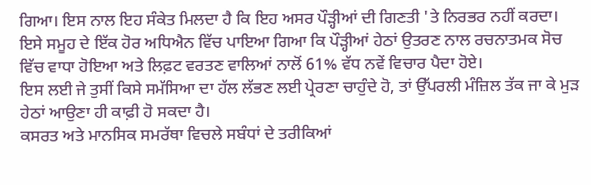ਗਿਆ। ਇਸ ਨਾਲ ਇਹ ਸੰਕੇਤ ਮਿਲਦਾ ਹੈ ਕਿ ਇਹ ਅਸਰ ਪੌੜ੍ਹੀਆਂ ਦੀ ਗਿਣਤੀ 'ਤੇ ਨਿਰਭਰ ਨਹੀਂ ਕਰਦਾ।
ਇਸੇ ਸਮੂਹ ਦੇ ਇੱਕ ਹੋਰ ਅਧਿਐਨ ਵਿੱਚ ਪਾਇਆ ਗਿਆ ਕਿ ਪੌੜ੍ਹੀਆਂ ਹੇਠਾਂ ਉਤਰਣ ਨਾਲ ਰਚਨਾਤਮਕ ਸੋਚ ਵਿੱਚ ਵਾਧਾ ਹੋਇਆ ਅਤੇ ਲਿਫ਼ਟ ਵਰਤਣ ਵਾਲਿਆਂ ਨਾਲੋਂ 61% ਵੱਧ ਨਵੇਂ ਵਿਚਾਰ ਪੈਦਾ ਹੋਏ।
ਇਸ ਲਈ ਜੇ ਤੁਸੀਂ ਕਿਸੇ ਸਮੱਸਿਆ ਦਾ ਹੱਲ ਲੱਭਣ ਲਈ ਪ੍ਰੇਰਣਾ ਚਾਹੁੰਦੇ ਹੋ, ਤਾਂ ਉੱਪਰਲੀ ਮੰਜ਼ਿਲ ਤੱਕ ਜਾ ਕੇ ਮੁੜ ਹੇਠਾਂ ਆਉਣਾ ਹੀ ਕਾਫ਼ੀ ਹੋ ਸਕਦਾ ਹੈ।
ਕਸਰਤ ਅਤੇ ਮਾਨਸਿਕ ਸਮਰੱਥਾ ਵਿਚਲੇ ਸਬੰਧਾਂ ਦੇ ਤਰੀਕਿਆਂ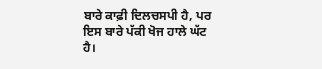ਬਾਰੇ ਕਾਫ਼ੀ ਦਿਲਚਸਪੀ ਹੈ, ਪਰ ਇਸ ਬਾਰੇ ਪੱਕੀ ਖੋਜ ਹਾਲੇ ਘੱਟ ਹੈ।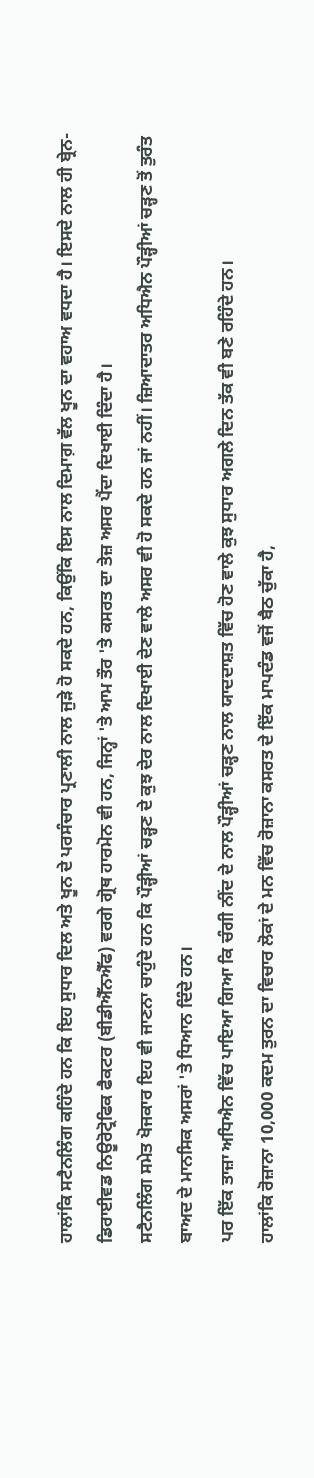ਹਾਲਾਂਕਿ ਸਟੈਨਲਿੰਗ ਕਹਿੰਦੇ ਹਨ ਕਿ ਇਹ ਸੁਧਾਰ ਦਿਲ ਅਤੇ ਖੂਨ ਦੇ ਪਰਸੰਚਾਰ ਪ੍ਰਣਾਲੀ ਨਾਲ ਜੁੜੇ ਹੋ ਸਕਦੇ ਹਨ, ਕਿਉਂਕਿ ਇਸ ਨਾਲ ਦਿਮਾਗ਼ ਵੱਲ ਖੂਨ ਦਾ ਵਹਾਅ ਵਧਦਾ ਹੈ। ਇਸਦੇ ਨਾਲ ਹੀ ਬ੍ਰੇਨ-ਡਿਰਾਈਵਡ ਨਿਊਰੋਟ੍ਰੋਫਿਕ ਫੈਕਟਰ (ਬੀਡੀਐੱਨਐੱਫ) ਵਰਗੇ ਗ੍ਰੋਥ ਹਾਰਮੋਨ ਵੀ ਹਨ, ਜਿਨ੍ਹਾਂ 'ਤੇ ਆਮ ਤੌਰ 'ਤੇ ਕਸਰਤ ਦਾ ਤੇਜ਼ ਅਸਰ ਪੈਂਦਾ ਦਿਖਾਈ ਦਿੰਦਾ ਹੈ।
ਸਟੈਨਲਿੰਗ ਸਮੇਤ ਖੋਜਕਾਰ ਇਹ ਵੀ ਜਾਣਨਾ ਚਾਹੁੰਦੇ ਹਨ ਕਿ ਪੌੜ੍ਹੀਆਂ ਚੜ੍ਹਣ ਦੇ ਕੁਝ ਦੇਰ ਨਾਲ ਦਿਖਾਈ ਦੇਣ ਵਾਲੇ ਅਸਰ ਵੀ ਹੋ ਸਕਦੇ ਹਨ ਜਾਂ ਨਹੀਂ। ਜ਼ਿਆਦਾਤਰ ਅਧਿਐਨ ਪੌੜ੍ਹੀਆਂ ਚੜ੍ਹਣ ਤੋਂ ਤੁਰੰਤ ਬਾਅਦ ਦੇ ਮਾਨਸਿਕ ਅਸਰਾਂ 'ਤੇ ਧਿਆਨ ਦਿੰਦੇ ਹਨ।
ਪਰ ਇੱਕ ਤਾਜ਼ਾ ਅਧਿਐਨ ਵਿੱਚ ਪਾਇਆ ਗਿਆ ਕਿ ਚੰਗੀ ਨੀਂਦ ਦੇ ਨਾਲ ਪੌੜ੍ਹੀਆਂ ਚੜ੍ਹਣ ਨਾਲ ਯਾਦਦਾਸ਼ਤ ਵਿੱਚ ਹੋਣ ਵਾਲੇ ਕੁਝ ਸੁਧਾਰ ਅਗਲੇ ਦਿਨ ਤੱਕ ਵੀ ਬਣੇ ਰਹਿੰਦੇ ਹਨ।
ਹਾਲਾਂਕਿ ਰੋਜ਼ਾਨਾ 10,000 ਕਦਮ ਤੁਰਨ ਦਾ ਵਿਚਾਰ ਲੋਕਾਂ ਦੇ ਮਨ ਵਿੱਚ ਰੋਜ਼ਾਨਾ ਕਸਰਤ ਦੇ ਇੱਕ ਮਾਪਦੰਡ ਵਜੋਂ ਬੈਠ ਚੁੱਕਾ ਹੈ,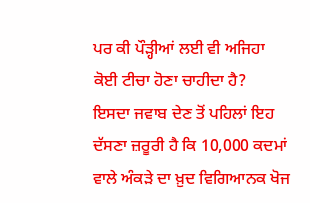ਪਰ ਕੀ ਪੌੜ੍ਹੀਆਂ ਲਈ ਵੀ ਅਜਿਹਾ ਕੋਈ ਟੀਚਾ ਹੋਣਾ ਚਾਹੀਦਾ ਹੈ?
ਇਸਦਾ ਜਵਾਬ ਦੇਣ ਤੋਂ ਪਹਿਲਾਂ ਇਹ ਦੱਸਣਾ ਜ਼ਰੂਰੀ ਹੈ ਕਿ 10,000 ਕਦਮਾਂ ਵਾਲੇ ਅੰਕੜੇ ਦਾ ਖ਼ੁਦ ਵਿਗਿਆਨਕ ਖੋਜ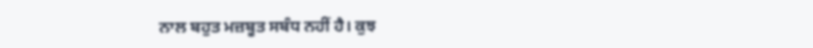ਨਾਲ ਬਹੁਤ ਮਜ਼ਬੂਤ ਸਬੰਧ ਨਹੀਂ ਹੈ। ਕੁਝ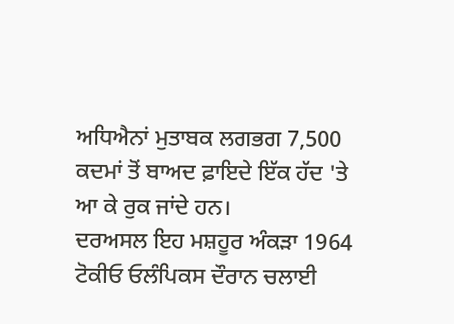ਅਧਿਐਨਾਂ ਮੁਤਾਬਕ ਲਗਭਗ 7,500 ਕਦਮਾਂ ਤੋਂ ਬਾਅਦ ਫ਼ਾਇਦੇ ਇੱਕ ਹੱਦ 'ਤੇ ਆ ਕੇ ਰੁਕ ਜਾਂਦੇ ਹਨ।
ਦਰਅਸਲ ਇਹ ਮਸ਼ਹੂਰ ਅੰਕੜਾ 1964 ਟੋਕੀਓ ਓਲੰਪਿਕਸ ਦੌਰਾਨ ਚਲਾਈ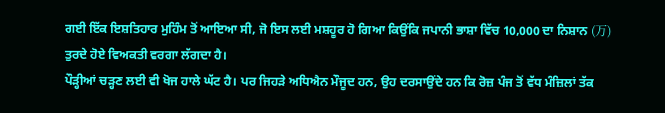ਗਈ ਇੱਕ ਇਸ਼ਤਿਹਾਰ ਮੁਹਿੰਮ ਤੋਂ ਆਇਆ ਸੀ, ਜੋ ਇਸ ਲਈ ਮਸ਼ਹੂਰ ਹੋ ਗਿਆ ਕਿਉਂਕਿ ਜਪਾਨੀ ਭਾਸ਼ਾ ਵਿੱਚ 10,000 ਦਾ ਨਿਸ਼ਾਨ (万) ਤੁਰਦੇ ਹੋਏ ਵਿਅਕਤੀ ਵਰਗਾ ਲੱਗਦਾ ਹੈ।
ਪੌੜ੍ਹੀਆਂ ਚੜ੍ਹਣ ਲਈ ਵੀ ਖੋਜ ਹਾਲੇ ਘੱਟ ਹੈ। ਪਰ ਜਿਹੜੇ ਅਧਿਐਨ ਮੌਜੂਦ ਹਨ, ਉਹ ਦਰਸਾਉਂਦੇ ਹਨ ਕਿ ਰੋਜ਼ ਪੰਜ ਤੋਂ ਵੱਧ ਮੰਜ਼ਿਲਾਂ ਤੱਕ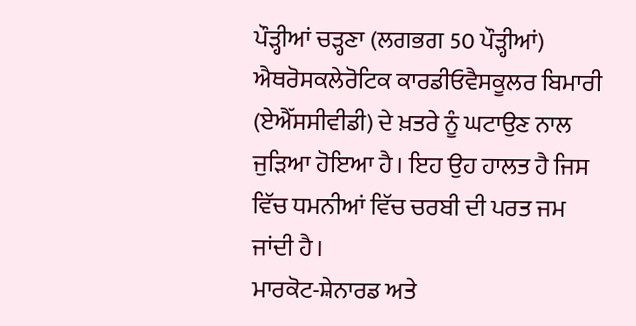ਪੌੜ੍ਹੀਆਂ ਚੜ੍ਹਣਾ (ਲਗਭਗ 50 ਪੌੜ੍ਹੀਆਂ) ਐਥਰੋਸਕਲੇਰੋਟਿਕ ਕਾਰਡੀਓਵੈਸਕੂਲਰ ਬਿਮਾਰੀ (ਏਐੱਸਸੀਵੀਡੀ) ਦੇ ਖ਼ਤਰੇ ਨੂੰ ਘਟਾਉਣ ਨਾਲ ਜੁੜਿਆ ਹੋਇਆ ਹੈ। ਇਹ ਉਹ ਹਾਲਤ ਹੈ ਜਿਸ ਵਿੱਚ ਧਮਨੀਆਂ ਵਿੱਚ ਚਰਬੀ ਦੀ ਪਰਤ ਜਮ ਜਾਂਦੀ ਹੈ।
ਮਾਰਕੋਟ-ਸ਼ੇਨਾਰਡ ਅਤੇ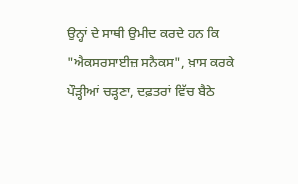ਉਨ੍ਹਾਂ ਦੇ ਸਾਥੀ ਉਮੀਦ ਕਰਦੇ ਹਨ ਕਿ "ਐਕਸਰਸਾਈਜ਼ ਸਨੈਕਸ", ਖ਼ਾਸ ਕਰਕੇ ਪੌੜ੍ਹੀਆਂ ਚੜ੍ਹਣਾ, ਦਫ਼ਤਰਾਂ ਵਿੱਚ ਬੈਠੇ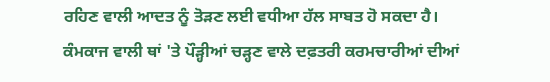ਰਹਿਣ ਵਾਲੀ ਆਦਤ ਨੂੰ ਤੋੜਣ ਲਈ ਵਧੀਆ ਹੱਲ ਸਾਬਤ ਹੋ ਸਕਦਾ ਹੈ।
ਕੰਮਕਾਜ ਵਾਲੀ ਥਾਂ 'ਤੇ ਪੌੜ੍ਹੀਆਂ ਚੜ੍ਹਣ ਵਾਲੇ ਦਫ਼ਤਰੀ ਕਰਮਚਾਰੀਆਂ ਦੀਆਂ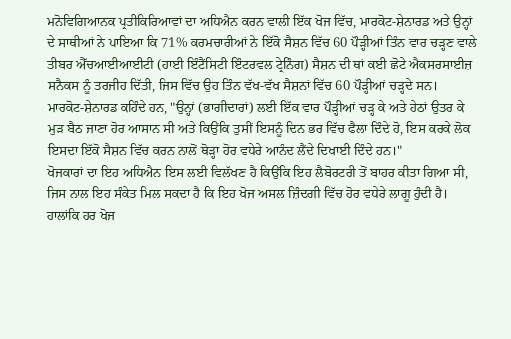ਮਨੋਵਿਗਿਆਨਕ ਪ੍ਰਤੀਕਿਰਿਆਵਾਂ ਦਾ ਅਧਿਐਨ ਕਰਨ ਵਾਲੀ ਇੱਕ ਖੋਜ ਵਿੱਚ, ਮਾਰਕੋਟ-ਸ਼ੇਨਾਰਡ ਅਤੇ ਉਨ੍ਹਾਂ ਦੇ ਸਾਥੀਆਂ ਨੇ ਪਾਇਆ ਕਿ 71% ਕਰਮਚਾਰੀਆਂ ਨੇ ਇੱਕੋ ਸੈਸ਼ਨ ਵਿੱਚ 60 ਪੌੜ੍ਹੀਆਂ ਤਿੰਨ ਵਾਰ ਚੜ੍ਹਣ ਵਾਲੇ ਤੀਬਰ ਐੱਚਆਈਆਈਟੀ (ਹਾਈ ਇੰਟੈਂਸਿਟੀ ਇੰਟਰਵਲ ਟ੍ਰੇਨਿੰਗ) ਸੈਸ਼ਨ ਦੀ ਥਾਂ ਕਈ ਛੋਟੇ ਐਕਸਰਸਾਈਜ਼ ਸਨੈਕਸ ਨੂੰ ਤਰਜੀਹ ਦਿੱਤੀ, ਜਿਸ ਵਿੱਚ ਉਹ ਤਿੰਨ ਵੱਖ-ਵੱਖ ਸੈਸ਼ਨਾਂ ਵਿੱਚ 60 ਪੌੜ੍ਹੀਆਂ ਚੜ੍ਹਦੇ ਸਨ।
ਮਾਰਕੋਟ-ਸ਼ੇਨਾਰਡ ਕਹਿੰਦੇ ਹਨ, "ਉਨ੍ਹਾਂ (ਭਾਗੀਦਾਰਾਂ) ਲਈ ਇੱਕ ਵਾਰ ਪੌੜ੍ਹੀਆਂ ਚੜ੍ਹ ਕੇ ਅਤੇ ਹੇਠਾਂ ਉਤਰ ਕੇ ਮੁੜ ਬੈਠ ਜਾਣਾ ਹੋਰ ਆਸਾਨ ਸੀ ਅਤੇ ਕਿਉਂਕਿ ਤੁਸੀਂ ਇਸਨੂੰ ਦਿਨ ਭਰ ਵਿੱਚ ਫੈਲਾ ਦਿੰਦੇ ਹੋ, ਇਸ ਕਰਕੇ ਲੋਕ ਇਸਦਾ ਇੱਕੋ ਸੈਸ਼ਨ ਵਿੱਚ ਕਰਨ ਨਾਲੋਂ ਥੋੜ੍ਹਾ ਹੋਰ ਵਧੇਰੇ ਆਨੰਦ ਲੈਂਦੇ ਦਿਖਾਈ ਦਿੰਦੇ ਹਨ।"
ਖੋਜਕਾਰਾਂ ਦਾ ਇਹ ਅਧਿਐਨ ਇਸ ਲਈ ਵਿਲੱਖਣ ਹੈ ਕਿਉਂਕਿ ਇਹ ਲੈਬੋਰਟਰੀ ਤੋਂ ਬਾਹਰ ਕੀਤਾ ਗਿਆ ਸੀ, ਜਿਸ ਨਾਲ ਇਹ ਸੰਕੇਤ ਮਿਲ ਸਕਦਾ ਹੈ ਕਿ ਇਹ ਖੋਜ ਅਸਲ ਜ਼ਿੰਦਗੀ ਵਿੱਚ ਹੋਰ ਵਧੇਰੇ ਲਾਗੂ ਹੁੰਦੀ ਹੈ।
ਹਾਲਾਂਕਿ ਹਰ ਖੋਜ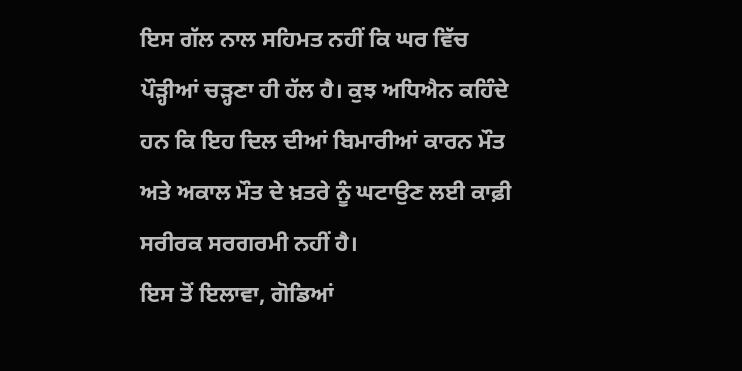ਇਸ ਗੱਲ ਨਾਲ ਸਹਿਮਤ ਨਹੀਂ ਕਿ ਘਰ ਵਿੱਚ ਪੌੜ੍ਹੀਆਂ ਚੜ੍ਹਣਾ ਹੀ ਹੱਲ ਹੈ। ਕੁਝ ਅਧਿਐਨ ਕਹਿੰਦੇ ਹਨ ਕਿ ਇਹ ਦਿਲ ਦੀਆਂ ਬਿਮਾਰੀਆਂ ਕਾਰਨ ਮੌਤ ਅਤੇ ਅਕਾਲ ਮੌਤ ਦੇ ਖ਼ਤਰੇ ਨੂੰ ਘਟਾਉਣ ਲਈ ਕਾਫ਼ੀ ਸਰੀਰਕ ਸਰਗਰਮੀ ਨਹੀਂ ਹੈ।
ਇਸ ਤੋਂ ਇਲਾਵਾ, ਗੋਡਿਆਂ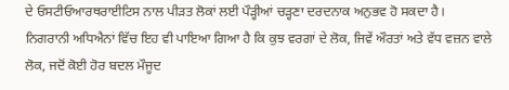ਦੇ ਓਸਟੀਓਆਰਥਰਾਈਟਿਸ ਨਾਲ ਪੀੜਤ ਲੋਕਾਂ ਲਈ ਪੌੜ੍ਹੀਆਂ ਚੜ੍ਹਣਾ ਦਰਦਨਾਕ ਅਨੁਭਵ ਹੋ ਸਕਦਾ ਹੈ।
ਨਿਗਰਾਨੀ ਅਧਿਐਨਾਂ ਵਿੱਚ ਇਹ ਵੀ ਪਾਇਆ ਗਿਆ ਹੈ ਕਿ ਕੁਝ ਵਰਗਾਂ ਦੇ ਲੋਕ, ਜਿਵੇਂ ਔਰਤਾਂ ਅਤੇ ਵੱਧ ਵਜ਼ਨ ਵਾਲੇ ਲੋਕ, ਜਦੋਂ ਕੋਈ ਹੋਰ ਬਦਲ ਮੌਜੂਦ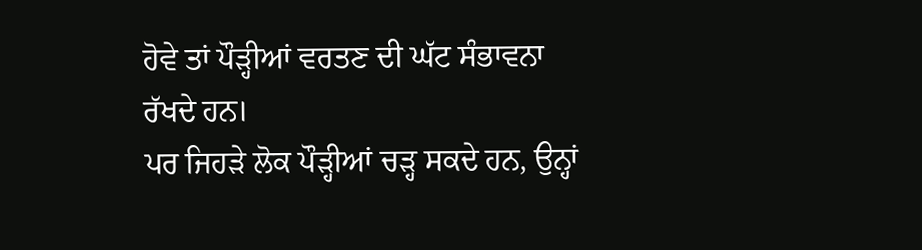ਹੋਵੇ ਤਾਂ ਪੌੜ੍ਹੀਆਂ ਵਰਤਣ ਦੀ ਘੱਟ ਸੰਭਾਵਨਾ ਰੱਖਦੇ ਹਨ।
ਪਰ ਜਿਹੜੇ ਲੋਕ ਪੌੜ੍ਹੀਆਂ ਚੜ੍ਹ ਸਕਦੇ ਹਨ, ਉਨ੍ਹਾਂ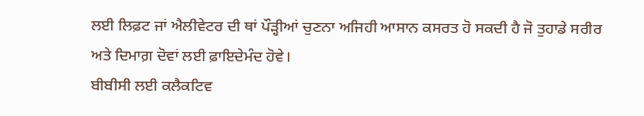ਲਈ ਲਿਫ਼ਟ ਜਾਂ ਐਲੀਵੇਟਰ ਦੀ ਥਾਂ ਪੌੜ੍ਹੀਆਂ ਚੁਣਨਾ ਅਜਿਹੀ ਆਸਾਨ ਕਸਰਤ ਹੋ ਸਕਦੀ ਹੈ ਜੋ ਤੁਹਾਡੇ ਸਰੀਰ ਅਤੇ ਦਿਮਾਗ਼ ਦੋਵਾਂ ਲਈ ਫ਼ਾਇਦੇਮੰਦ ਹੋਵੇ।
ਬੀਬੀਸੀ ਲਈ ਕਲੈਕਟਿਵ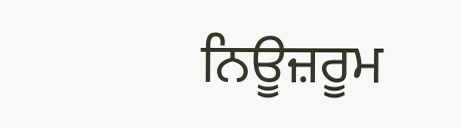ਨਿਊਜ਼ਰੂਮ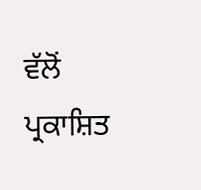ਵੱਲੋਂ ਪ੍ਰਕਾਸ਼ਿਤ